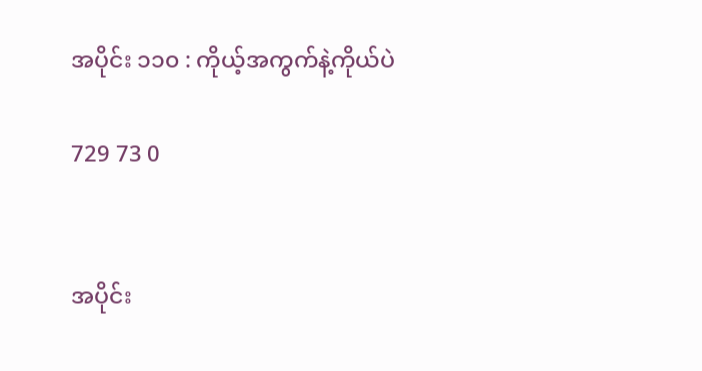အပိုင်း ၁၁၀ : ကိုယ့်အကွက်နဲ့ကိုယ်ပဲ

729 73 0


အပိုင်း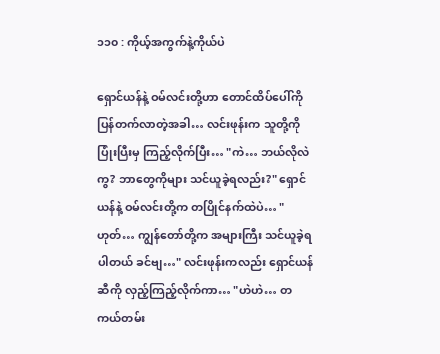၁၁၀ : ကိုယ့်အကွက်နဲ့ကိုယ်ပဲ

ရှောင်ယန်နဲ့ ဝမ်လင်းတို့ဟာ တောင်ထိပ်ပေါ်ကို ပြန်တက်လာတဲ့အခါ… လင်းဖုန်းက သူတို့ကို ပြုံးပြီးမှ ကြည့်လိုက်ပြီး… "ကဲ… ဘယ်လိုလဲကွ? ဘာတွေကိုများ သင်ယူခဲ့ရလည်း?" ရှောင်ယန်နဲ့ ဝမ်လင်းတို့က တပြိုင်နက်ထဲပဲ… "ဟုတ်… ကျွန်တော်တို့က အများကြီး သင်ယူခဲ့ရပါတယ် ခင်ဗျ…" လင်းဖုန်းကလည်း ရှောင်ယန်ဆီကို လှည့်ကြည့်လိုက်ကာ… "ဟဲဟဲ… တကယ်တမ်း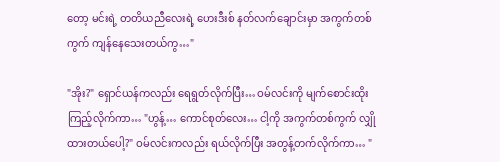တော့ မင်းရဲ့ တတိယညီလေးရဲ့ ဟေးဒီးစ် နတ်လက်ချောင်းမှာ အကွက်တစ်ကွက် ကျန်နေသေးတယ်ကွ…"

"အိုး?" ရှောင်ယန်ကလည်း ရေရွတ်လိုက်ပြီး… ဝမ်လင်းကို မျက်စောင်းထိုး ကြည့်လိုက်ကာ… "ဟွန့်… ကောင်စုတ်လေး… ငါ့ကို အကွက်တစ်ကွက် လျှိုထားတယ်ပေါ့?" ဝမ်လင်းကလည်း ရယ်လိုက်ပြီး အတွန့်တက်လိုက်ကာ… "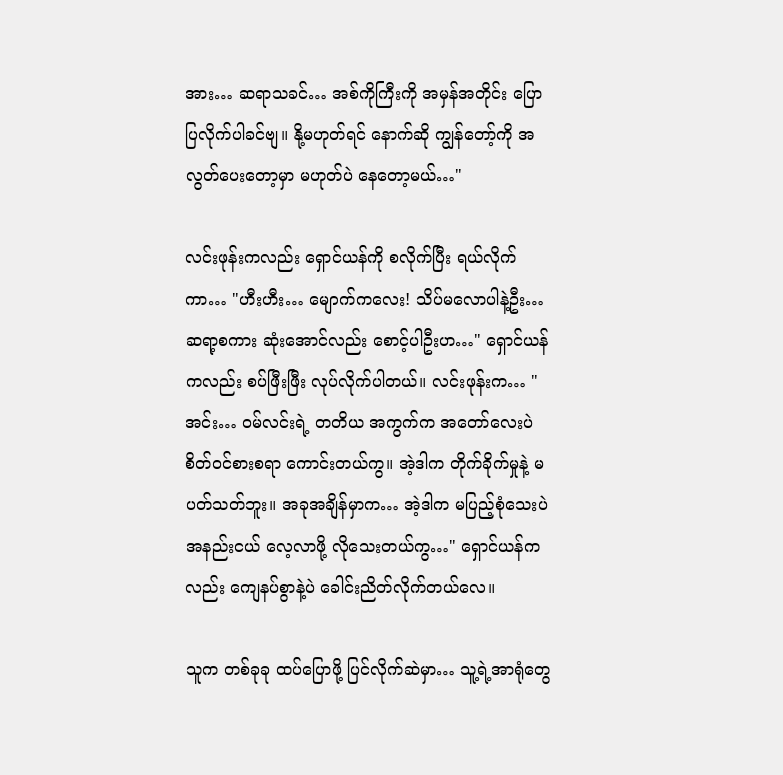အား… ဆရာသခင်… အစ်ကိုကြီးကို အမှန်အတိုင်း ပြောပြလိုက်ပါခင်ဗျ။ နို့မဟုတ်ရင် နောက်ဆို ကျွန်တော့်ကို အလွတ်ပေးတော့မှာ မဟုတ်ပဲ နေတော့မယ်…"

လင်းဖုန်းကလည်း ရှောင်ယန်ကို စလိုက်ပြီး ရယ်လိုက်ကာ… "ဟီးဟီး… မျောက်ကလေး! သိပ်မလောပါနဲ့ဦး… ဆရာ့စကား ဆုံးအောင်လည်း စောင့်ပါဦးဟ…" ရှောင်ယန်ကလည်း စပ်ဖြီးဖြီး လုပ်လိုက်ပါတယ်။ လင်းဖုန်းက… "အင်း… ဝမ်လင်းရဲ့ တတိယ အကွက်က အတော်လေးပဲ စိတ်ဝင်စားစရာ ကောင်းတယ်ကွ။ အဲ့ဒါက တိုက်ခိုက်မှုနဲ့ မပတ်သတ်ဘူး။ အခုအချိန်မှာက… အဲ့ဒါက မပြည့်စုံသေးပဲ အနည်းငယ် လေ့လာဖို့ လိုသေးတယ်ကွ…" ရှောင်ယန်ကလည်း ကျေနပ်စွာနဲ့ပဲ ခေါင်းညိတ်လိုက်တယ်လေ။

သူက တစ်ခုခု ထပ်ပြောဖို့ ပြင်လိုက်ဆဲမှာ… သူ့ရဲ့အာရုံတွေ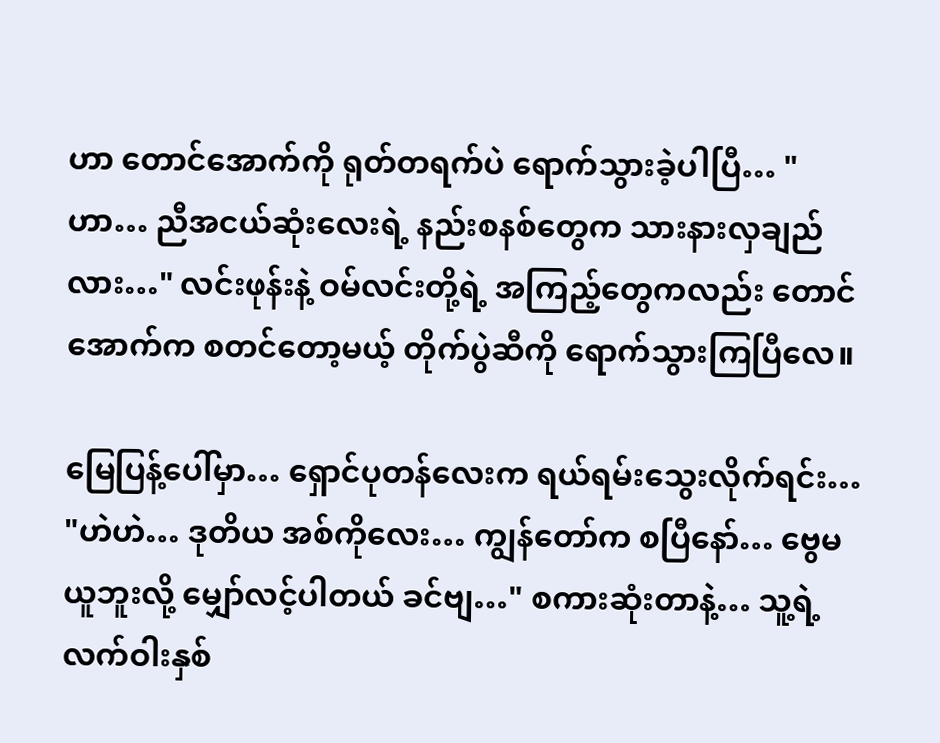ဟာ တောင်အောက်ကို ရုတ်တရက်ပဲ ရောက်သွားခဲ့ပါပြီ… "ဟာ… ညီအငယ်ဆုံးလေးရဲ့ နည်းစနစ်တွေက သားနားလှချည်လား…" လင်းဖုန်းနဲ့ ဝမ်လင်းတို့ရဲ့ အကြည့်တွေကလည်း တောင်အောက်က စတင်တော့မယ့် တိုက်ပွဲဆီကို ရောက်သွားကြပြီလေ။

မြေပြန့်ပေါ်မှာ… ရှောင်ပုတန်လေးက ရယ်ရမ်းသွေးလိုက်ရင်း… "ဟဲဟဲ… ဒုတိယ အစ်ကိုလေး… ကျွန်တော်က စပြီနော်… ဗွေမယူဘူးလို့ မျှော်လင့်ပါတယ် ခင်ဗျ…" စကားဆုံးတာနဲ့… သူ့ရဲ့ လက်ဝါးနှစ်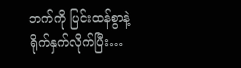ဘက်ကို ပြင်းထန်စွာနဲ့ ရိုက်နှက်လိုက်ပြီး…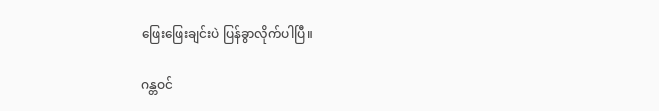ဖြေးဖြေးချင်းပဲ ပြန်ခွာလိုက်ပါပြီ။

ဂန္တဝင်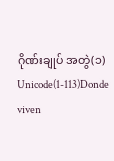ဂိုဏ်းချုပ် အတွဲ(၁) Unicode(1-113)Donde viven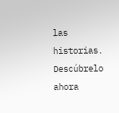las historias. Descúbrelo ahora